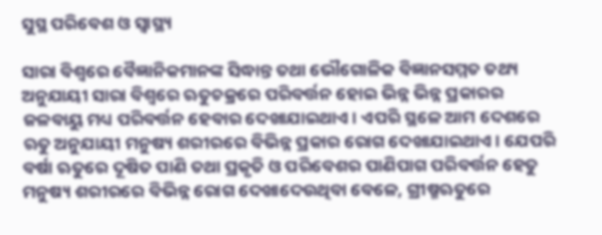ସୁସ୍ଥ ପରିବେଶ ଓ ସ୍ବାସ୍ଥ୍ୟ

ସାରା ବିଶ୍ୱରେ ବୈଜ୍ଞାନିକମାନଙ୍କ ସିଦ୍ଧାନ୍ତ ତଥା ଭୌଗୋଳିକ ବିଜ୍ଞାନସମ୍ମତ ତଥ୍ୟ ଅନୁଯାୟୀ ସାରା ବିଶ୍ୱରେ ଋତୁଚକ୍ରରେ ପରିବର୍ତ୍ତନ ହୋଇ ଭିନ୍ନ ଭିନ୍ନ ପ୍ରକାରର ଜଳବାୟୁ ମଧ୍ୟ ପରିବର୍ତ୍ତନ ହେବାର ଦେଖାଯାଇଥାଏ। ଏପରି ସ୍ଥଳେ ଆମ ଦେଶରେ ଋତୁ ଅନୁଯାୟୀ ମନୁଷ୍ୟ ଶରୀରରେ ବିଭିନ୍ନ ପ୍ରକାର ରୋଗ ଦେଖାଯାଇଥାଏ। ଯେପରି ବର୍ଷା ଋତୁରେ ଦୂଷିତ ପାଣି ତଥା ପ୍ରକୃତି ଓ ପରିବେଶର ପାଣିପାଗ ପରିବର୍ତ୍ତନ ହେତୁ ମନୁଷ୍ୟ ଶରୀରରେ ବିଭିନ୍ନ ରୋଗ ଦେଖାଦେଉଥିବା ବେଳେ, ଗ୍ରୀଷ୍ମଋତୁରେ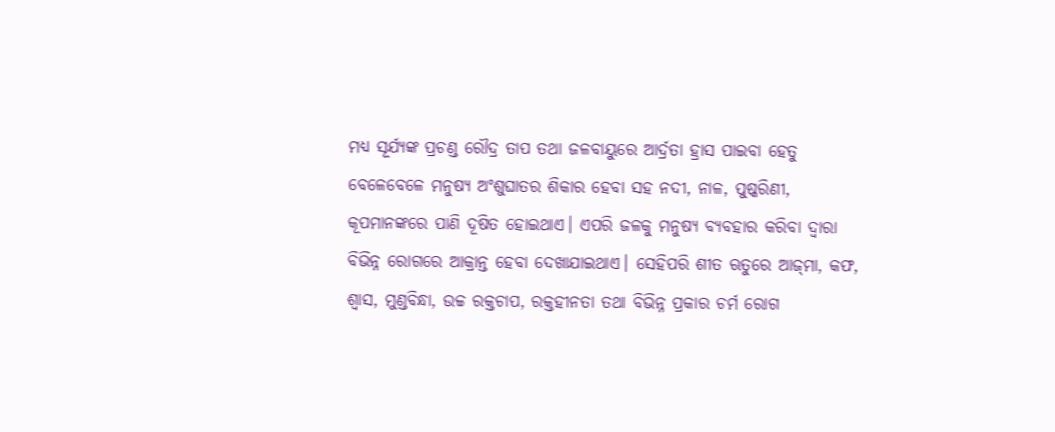ମଧ୍ୟ ସୂର୍ଯ୍ୟଙ୍କ ପ୍ରଚଣ୍ଡ ରୌଦ୍ର ତାପ ତଥା ଜଳବାୟୁରେ ଆର୍ଦ୍ରତା ହ୍ରାସ ପାଇବା ହେତୁ ବେଳେବେଳେ ମନୁଷ୍ୟ ଅଂଶୁଘାତର ଶିକାର ହେବା ସହ ନଦୀ, ନାଳ, ପୁଷ୍କରିଣୀ, କୂପମାନଙ୍କରେ ପାଣି ଦୂଷିତ ହୋଇଥାଏ। ଏପରି ଜଳକୁ ମନୁଷ୍ୟ ବ୍ୟବହାର କରିବା ଦ୍ୱାରା ବିଭିନ୍ନ ରୋଗରେ ଆକ୍ରାନ୍ତ ହେବା ଦେଖାଯାଇଥାଏ। ସେହିପରି ଶୀତ ଋତୁରେ ଆଜ୍‌ମା, କଫ, ଶ୍ୱାସ, ମୁଣ୍ଡବିନ୍ଧା, ଉଚ୍ଚ ରକ୍ତଚାପ, ରକ୍ତହୀନତା ତଥା ବିଭିନ୍ନ ପ୍ରକାର ଚର୍ମ ରୋଗ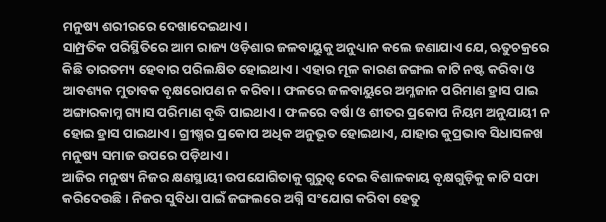ମନୁଷ୍ୟ ଶରୀରରେ ଦେଖାଦେଇଥାଏ।
ସାମ୍ପ୍ରତିକ ପରିସ୍ଥିତିରେ ଆମ ରାଜ୍ୟ ଓଡ଼ିଶାର ଜଳବାୟୁକୁ ଅନୁଧ୍ୟାନ କଲେ ଜଣାଯାଏ ଯେ, ଋତୁଚକ୍ରରେ କିଛି ତାରତମ୍ୟ ହେବାର ପରିଲକ୍ଷିତ ହୋଇଥାଏ। ଏହାର ମୂଳ କାରଣ ଜଙ୍ଗଲ କାଟି ନଷ୍ଟ କରିବା ଓ ଆବଶ୍ୟକ ମୁତାବକ ବୃକ୍ଷରୋପଣ ନ କରିବା। ଫଳରେ ଜଳବାୟୁରେ ଅମ୍ଳଜାନ ପରିମାଣ ହ୍ରାସ ପାଇ ଅଙ୍ଗାରକାମ୍ଳ ଗ୍ୟାସ ପରିମାଣ ବୃଦ୍ଧି ପାଇଥାଏ। ଫଳରେ ବର୍ଷା ଓ ଶୀତର ପ୍ରକୋପ ନିୟମ ଅନୁଯାୟୀ ନ ହୋଇ ହ୍ରାସ ପାଇଥାଏ। ଗ୍ରୀଷ୍ମର ପ୍ରକୋପ ଅଧିକ ଅନୁଭୂତ ହୋଇଥାଏ, ଯାହାର କୁପ୍ରଭାବ ସିଧାସଳଖ ମନୁଷ୍ୟ ସମାଜ ଉପରେ ପଡ଼ିଥାଏ।
ଆଜିର ମନୁଷ୍ୟ ନିଜର କ୍ଷଣସ୍ଥାୟୀ ଉପଯୋଗିତାକୁ ଗୁରୁତ୍ୱ ଦେଇ ବିଶାଳକାୟ ବୃକ୍ଷଗୁଡ଼ିକୁ କାଟି ସଫା କରିଦେଉଛି। ନିଜର ସୁବିଧା ପାଇଁ ଜଙ୍ଗଲରେ ଅଗ୍ନି ସଂଯୋଗ କରିବା ହେତୁ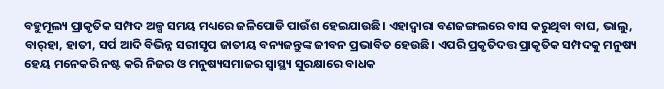ବହୁମୂଲ୍ୟ ପ୍ରାକୃତିକ ସମ୍ପଦ ଅଳ୍ପ ସମୟ ମଧ୍ୟରେ ଜଳିପୋଡି ପାଉଁଶ ହେଇଯାଉଛି। ଏହାଦ୍ୱାରା ବଣଜଙ୍ଗଲରେ ବାସ କରୁଥିବା ବାଘ, ଭାଲୁ, ବାର୍‌ହା, ହାତୀ, ସର୍ପ ଆଦି ବିଭିନ୍ନ ସରୀସୃପ ଜାତୀୟ ବନ୍ୟଜନ୍ତୁଙ୍କ ଜୀବନ ପ୍ରଭାବିତ ହେଉଛି। ଏପରି ପ୍ରକୃତିଦତ୍ତ ପ୍ରାକୃତିକ ସମ୍ପଦକୁ ମନୁଷ୍ୟ ହେୟ ମନେକରି ନଷ୍ଟ କରି ନିଜର ଓ ମନୁଷ୍ୟସମାଜର ସ୍ବାସ୍ଥ୍ୟ ସୁରକ୍ଷାରେ ବାଧକ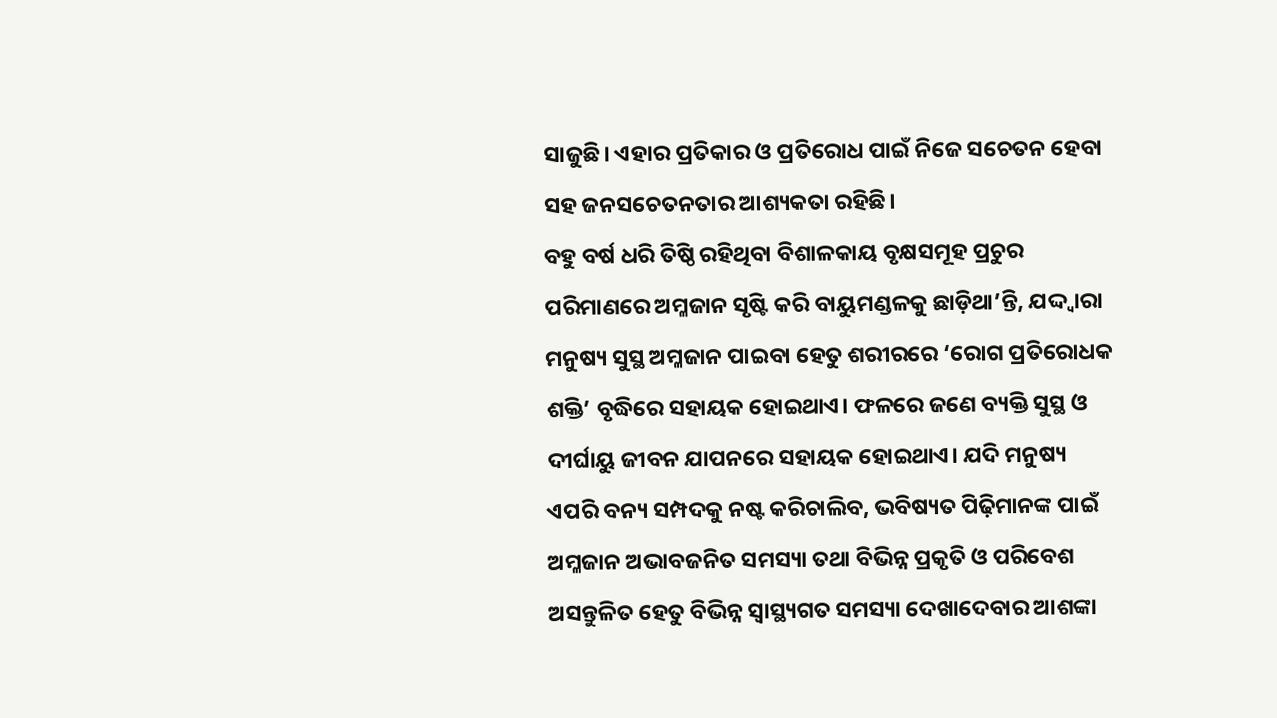ସାଜୁଛି। ଏହାର ପ୍ରତିକାର ଓ ପ୍ରତିରୋଧ ପାଇଁ ନିଜେ ସଚେତନ ହେବା ସହ ଜନସଚେତନତାର ଆଶ୍ୟକତା ରହିଛି।
ବହୁ ବର୍ଷ ଧରି ତିଷ୍ଠି ରହିଥିବା ବିଶାଳକାୟ ବୃକ୍ଷସମୂହ ପ୍ରଚୁର ପରିମାଣରେ ଅମ୍ଳଜାନ ସୃଷ୍ଟି କରି ବାୟୁମଣ୍ଡଳକୁ ଛାଡ଼ିଥା’ନ୍ତି, ଯଦ୍ଦ୍ବାରା ମନୁଷ୍ୟ ସୁସ୍ଥ ଅମ୍ଳଜାନ ପାଇବା ହେତୁ ଶରୀରରେ ‘ରୋଗ ପ୍ରତିରୋଧକ ଶକ୍ତି’ ବୃଦ୍ଧିରେ ସହାୟକ ହୋଇଥାଏ। ଫଳରେ ଜଣେ ବ୍ୟକ୍ତି ସୁସ୍ଥ ଓ ଦୀର୍ଘାୟୁ ଜୀବନ ଯାପନରେ ସହାୟକ ହୋଇଥାଏ। ଯଦି ମନୁଷ୍ୟ ଏପରି ବନ୍ୟ ସମ୍ପଦକୁ ନଷ୍ଟ କରିଚାଲିବ, ଭବିଷ୍ୟତ ପିଢ଼ିମାନଙ୍କ ପାଇଁ ଅମ୍ଳଜାନ ଅଭାବଜନିତ ସମସ୍ୟା ତଥା ବିଭିନ୍ନ ପ୍ରକୃତି ଓ ପରିବେଶ ଅସନ୍ତୁଳିତ ହେତୁ ବିଭିନ୍ନ ସ୍ବାସ୍ଥ୍ୟଗତ ସମସ୍ୟା ଦେଖାଦେବାର ଆଶଙ୍କା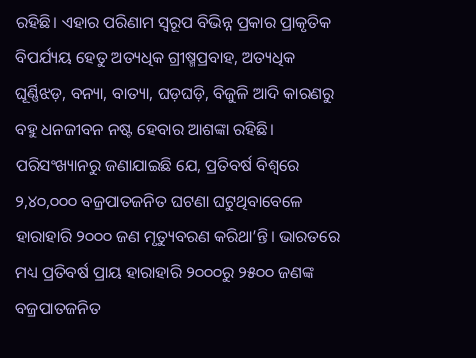ରହିଛି। ଏହାର ପରିଣାମ ସ୍ବରୂପ ବିଭିନ୍ନ ପ୍ରକାର ପ୍ରାକୃତିକ ବିପର୍ଯ୍ୟୟ ହେତୁ ଅତ୍ୟଧିକ ଗ୍ରୀଷ୍ମପ୍ରବାହ, ଅତ୍ୟଧିକ ଘୂର୍ଣ୍ଣିଝଡ଼, ବନ୍ୟା, ବାତ୍ୟା, ଘଡ଼ଘଡ଼ି, ବିଜୁଳି ଆଦି କାରଣରୁ ବହୁ ଧନଜୀବନ ନଷ୍ଟ ହେବାର ଆଶଙ୍କା ରହିଛି।
ପରିସଂଖ୍ୟାନରୁ ଜଣାଯାଇଛି ଯେ, ପ୍ରତିବର୍ଷ ବିଶ୍ୱରେ ୨,୪୦,୦୦୦ ବଜ୍ରପାତଜନିତ ଘଟଣା ଘଟୁଥିବାବେଳେ ହାରାହାରି ୨୦୦୦ ଜଣ ମୃତ୍ୟୁବରଣ କରିଥା’ନ୍ତି। ଭାରତରେ ମଧ୍ୟ ପ୍ରତିବର୍ଷ ପ୍ରାୟ ହାରାହାରି ୨୦୦୦ରୁ ୨୫୦୦ ଜଣଙ୍କ ବଜ୍ରପାତଜନିତ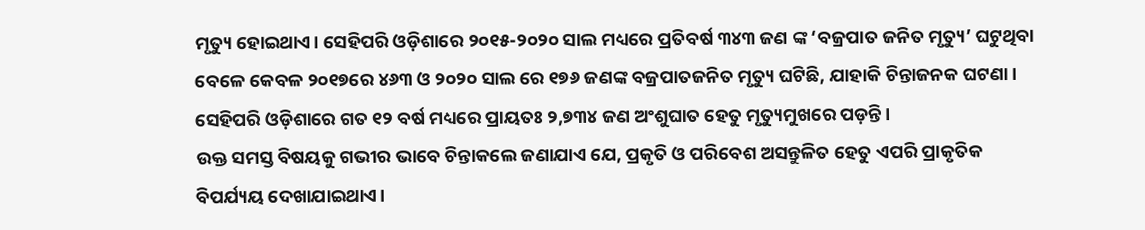ମୃତ୍ୟୁ ହୋଇଥାଏ। ସେହିପରି ଓଡ଼ିଶାରେ ୨୦୧୫-୨୦୨୦ ସାଲ ମଧ୍ୟରେ ପ୍ରତିବର୍ଷ ୩୪୩ ଜଣ ଙ୍କ ‘ବଜ୍ରପାତ ଜନିତ ମୃତ୍ୟୁ’ ଘଟୁଥିବା ବେଳେ କେବଳ ୨୦୧୭ରେ ୪୬୩ ଓ ୨୦୨୦ ସାଲ ରେ ୧୭୬ ଜଣଙ୍କ ବଜ୍ରପାତଜନିତ ମୃତ୍ୟୁ ଘଟିଛି, ଯାହାକି ଚିନ୍ତାଜନକ ଘଟଣା। ସେହିପରି ଓଡ଼ିଶାରେ ଗତ ୧୨ ବର୍ଷ ମଧ୍ୟରେ ପ୍ରାୟତଃ ୨,୭୩୪ ଜଣ ଅଂଶୁଘାତ ହେତୁ ମୃତ୍ୟୁମୁଖରେ ପଡ଼ନ୍ତି।
ଉକ୍ତ ସମସ୍ତ ବିଷୟକୁ ଗଭୀର ଭାବେ ଚିନ୍ତାକଲେ ଜଣାଯାଏ ଯେ, ପ୍ରକୃତି ଓ ପରିବେଶ ଅସନ୍ତୁଳିତ ହେତୁ ଏପରି ପ୍ରାକୃତିକ ବିପର୍ଯ୍ୟୟ ଦେଖାଯାଇଥାଏ।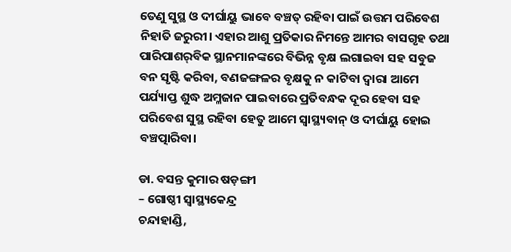ତେଣୁ ସୁସ୍ଥ ଓ ଦୀର୍ଘାୟୁ ଭାବେ ବଞ୍ଚତ୍ ରହିବା ପାଇଁ ଉତ୍ତମ ପରିବେଶ ନିହାତି ଜରୁରୀ। ଏହାର ଆଶୁ ପ୍ରତିକାର ନିମନ୍ତେ ଆମର ବାସଗୃହ ତଥା ପାରିପାଶର୍‌ବିକ ସ୍ଥାନମାନଙ୍କରେ ବିଭିନ୍ନ ବୃକ୍ଷ ଲଗାଇବା ସହ ସବୁଜ ବନ ସୃଷ୍ଟି କରିବା, ବଣଜଙ୍ଗଳର ବୃକ୍ଷକୁ ନ କାଟିବା ଦ୍ୱାରା ଆମେ ପର୍ଯ୍ୟାପ୍ତ ଶୁଦ୍ଧ ଅମ୍ଳଜାନ ପାଇବାରେ ପ୍ରତିବନ୍ଧକ ଦୂର ହେବା ସହ ପରିବେଶ ସୁସ୍ଥ ରହିବା ହେତୁ ଆମେ ସ୍ବାସ୍ଥ୍ୟବାନ୍‌ ଓ ଦୀର୍ଘାୟୁ ହୋଇ ବଞ୍ଚତ୍ପାରିବା।

ଡା. ବସନ୍ତ କୁମାର ଷଡ଼ଙ୍ଗୀ
– ଗୋଷ୍ଠୀ ସ୍ବାସ୍ଥ୍ୟକେନ୍ଦ୍ର
ଚନ୍ଦାହାଣ୍ଡି,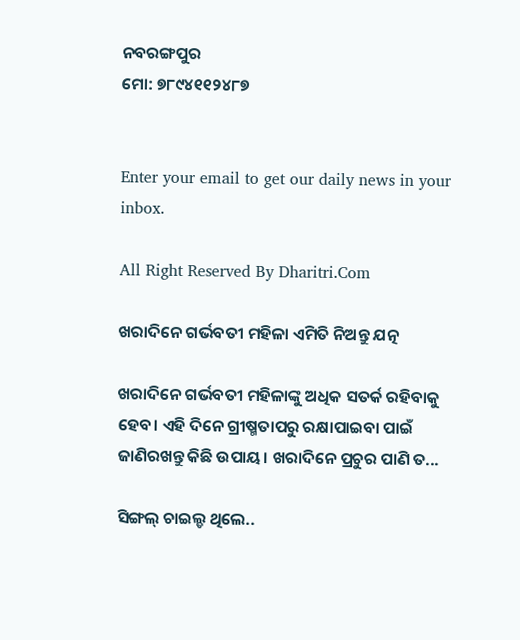ନବରଙ୍ଗପୁର
ମୋ: ୭୮୯୪୧୧୨୪୮୭


Enter your email to get our daily news in your inbox.

All Right Reserved By Dharitri.Com

ଖରାଦିନେ ଗର୍ଭବତୀ ମହିଳା ଏମିତି ନିଅନ୍ତୁ ଯତ୍ନ

ଖରାଦିନେ ଗର୍ଭବତୀ ମହିଳାଙ୍କୁ ଅଧିକ ସତର୍କ ରହିବାକୁ ହେବ। ଏହି ଦିନେ ଗ୍ରୀଷ୍ମତାପରୁ ରକ୍ଷାପାଇବା ପାଇଁ ଜାଣିରଖନ୍ତୁ କିଛି ଉପାୟ। ଖରାଦିନେ ପ୍ରଚୁର ପାଣି ତ...

ସିଙ୍ଗଲ୍‌ ଚାଇଲ୍ଡ ଥିଲେ..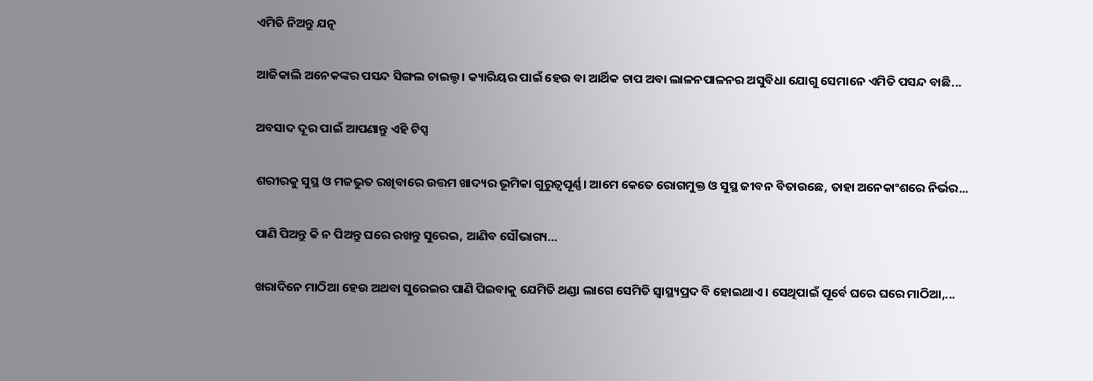ଏମିତି ନିଅନ୍ତୁ ଯତ୍ନ

ଆଜିକାଲି ଅନେକଙ୍କର ପସନ୍ଦ ସିଙ୍ଗଲ ଚାଇଲ୍ଡ। କ୍ୟାରିୟର ପାଇଁ ହେଉ ବା ଆର୍ଥିକ ଚାପ ଅବା ଲାଳନପାଳନର ଅସୁବିଧା ଯୋଗୁ ସେମାନେ ଏମିତି ପସନ୍ଦ ବାଛି...

ଅବସାଦ ଦୂର ପାଇଁ ଆପଣାନ୍ତୁ ଏହି ଟିପ୍ସ

ଶରୀରକୁ ସୁସ୍ଥ ଓ ମଜଭୁତ ରଖିବାରେ ଉତ୍ତମ ଖାଦ୍ୟର ଭୂମିକା ଗୁରୁତ୍ୱପୂର୍ଣ୍ଣ। ଆମେ କେତେ ରୋଗମୁକ୍ତ ଓ ସୁସ୍ଥ ଜୀବନ ବିତାଉଛେ, ତାହା ଅନେକାଂଶରେ ନିର୍ଭର...

ପାଣି ପିଅନ୍ତୁ କି ନ ପିଅନ୍ତୁ ଘରେ ରଖନ୍ତୁ ସୁରେଇ, ଆଣିବ ସୌଭାଗ୍ୟ…

ଖରାଦିନେ ମାଠିଆ ହେଉ ଅଥବା ସୁରେଇର ପାଣି ପିଇବାକୁ ଯେମିତି ଥଣ୍ଡା ଲାଗେ ସେମିତି ସ୍ବାସ୍ଥ୍ୟପ୍ରଦ ବି ହୋଇଥାଏ। ସେଥିପାଇଁ ପୂର୍ବେ ଘରେ ଘରେ ମାଠିଆ,...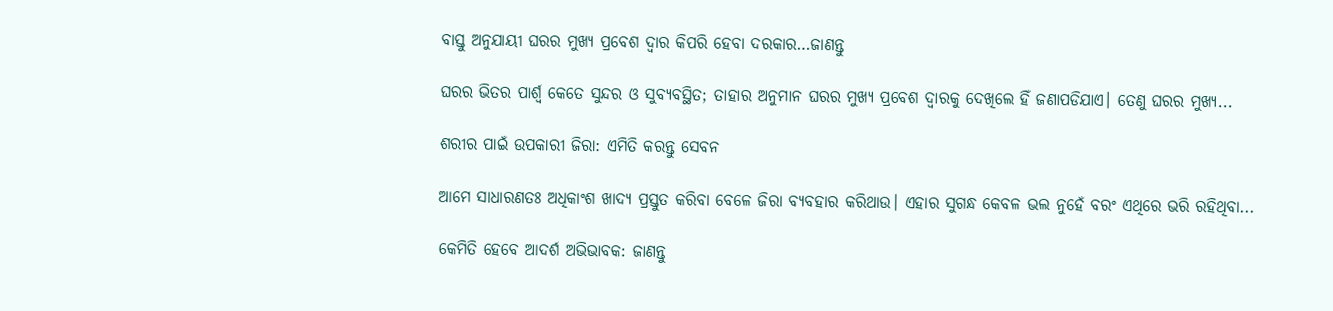ବାସ୍ତୁ ଅନୁଯାୟୀ ଘରର ମୁଖ୍ୟ ପ୍ରବେଶ ଦ୍ୱାର କିପରି ହେବା ଦରକାର…ଜାଣନ୍ତୁ

ଘରର ଭିତର ପାର୍ଶ୍ୱ କେତେ ସୁନ୍ଦର ଓ ସୁବ୍ୟବସ୍ଥିତ; ତାହାର ଅନୁମାନ ଘରର ମୁଖ୍ୟ ପ୍ରବେଶ ଦ୍ୱାରକୁ ଦେଖିଲେ ହିଁ ଜଣାପଡିଯାଏ। ତେଣୁ ଘରର ମୁଖ୍ୟ...

ଶରୀର ପାଇଁ ଉପକାରୀ ଜିରା: ଏମିତି କରନ୍ତୁ ସେବନ

ଆମେ ସାଧାରଣତଃ ଅଧିକାଂଶ ଖାଦ୍ୟ ପ୍ରସ୍ତୁତ କରିବା ବେଳେ ଜିରା ବ୍ୟବହାର କରିଥାଉ। ଏହାର ସୁଗନ୍ଧ କେବଳ ଭଲ ନୁହେଁ ବରଂ ଏଥିରେ ଭରି ରହିଥିବା...

କେମିତି ହେବେ ଆଦର୍ଶ ଅଭିଭାବକ: ଜାଣନ୍ତୁ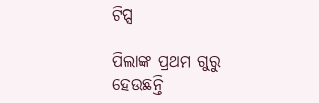ଟିପ୍ସ

ପିଲାଙ୍କ ପ୍ରଥମ ଗୁରୁ ହେଉଛନ୍ତି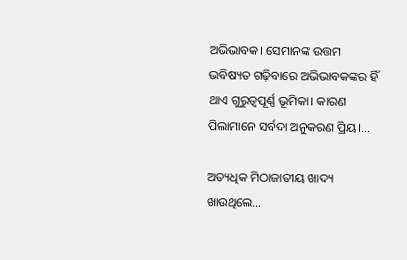ଅଭିଭାବକ। ସେମାନଙ୍କ ଉତ୍ତମ ଭବିଷ୍ୟତ ଗଢ଼ିବାରେ ଅଭିଭାବକଙ୍କର ହିଁ ଥାଏ ଗୁରୁତ୍ୱପୂର୍ଣ୍ଣ ଭୂମିକା। କାରଣ ପିଲାମାନେ ସର୍ବଦା ଅନୁକରଣ ପ୍ରିୟ।...

ଅତ୍ୟଧିକ ମିଠାଜାତୀୟ ଖାଦ୍ୟ ଖାଉଥିଲେ…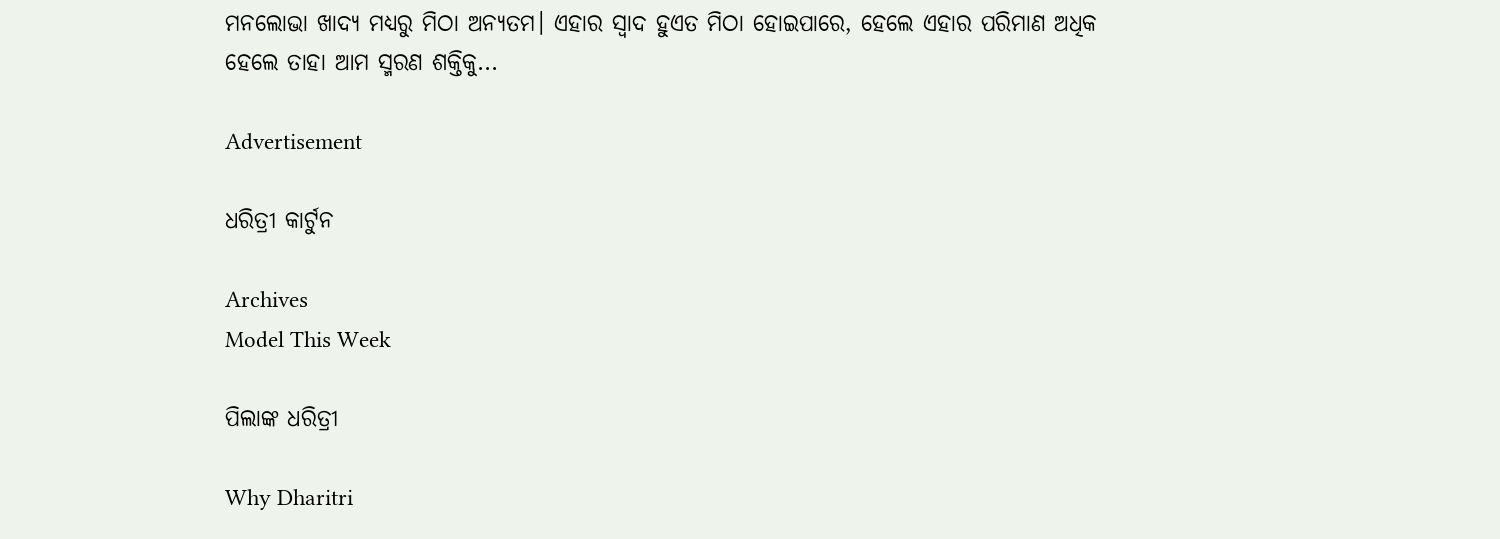ମନଲୋଭା ଖାଦ୍ୟ ମଧ୍ୟରୁ ମିଠା ଅନ୍ୟତମ। ଏହାର ସ୍ବାଦ ହୁଏତ ମିଠା ହୋଇପାରେ, ହେଲେ ଏହାର ପରିମାଣ ଅଧିକ ହେଲେ ତାହା ଆମ ସ୍ମରଣ ଶକ୍ତିକୁ...

Advertisement

ଧରିତ୍ରୀ କାର୍ଟୁନ

Archives
Model This Week

ପିଲାଙ୍କ ଧରିତ୍ରୀ

Why Dharitri